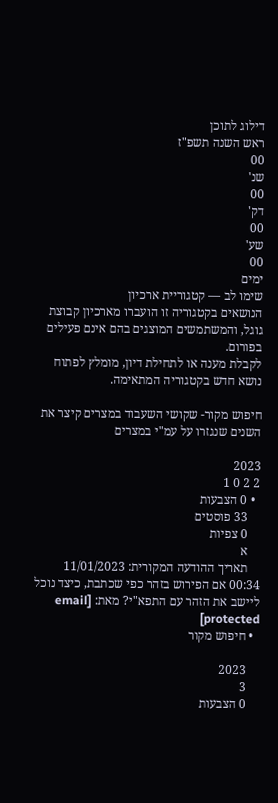דילוג לתוכן
ראש השנה תשפ"ז
00
שנ'
00
דק'
00
שע'
00
ימים
שימו לב — קטגוריית ארכיון
הנושאים בקטגוריה זו הועברו מארכיון קבוצת גוגל, והמשתמשים המוצגים בהם אינם פעילים בפורום.
לקבלת מענה או לתחילת דיון, מומלץ לפתוח נושא חדש בקטגוריה המתאימה.

חיפוש מקור- שקושי השעבוד במצרים קיצר את השנים שנגזרו על עמ"י במצרים

2023
2 2 0 1
  • 0 הצבעות
    33 פוסטים
    0 צפיות
    א
    תאריך ההודעה המקורית: 11/01/2023 00:34 אם הפירוש בזהר כפי שכתבת, כיצד נוכל ליישב את הזהר עם התפא"י? מאת: [email protected]
  • חיפוש מקור

    2023
    3
    0 הצבעות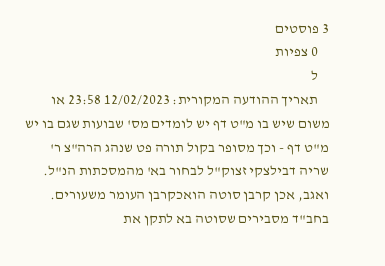3 פוסטים
    0 צפיות
    ל
    תאריך ההודעה המקורית: 12/02/2023 23:58 או משום שיש בו מ"ט דף יש לומדים מס' שבועות שגם בו יש מ"ט דף - וכך מסופר בקול תורה פט שנהג הרה"צ ר' שריה דבילצקי זצוק"ל לבחור בא' מהמסכתות הנ"ל. ואגב, אכן קרבן סוטה הואכקרבן העומר משעורים. בחב"ד מסבירים שסוטה בא לתקן את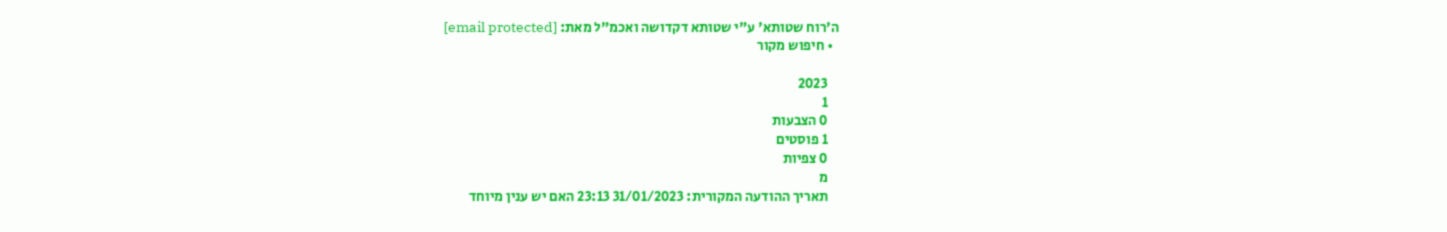ה'רוח שטותא' ע"י שטותא דקדושה ואכמ"ל מאת: [email protected]
  • חיפוש מקור

    2023
    1
    0 הצבעות
    1 פוסטים
    0 צפיות
    מ
    תאריך ההודעה המקורית: 31/01/2023 23:13 האם יש ענין מיוחד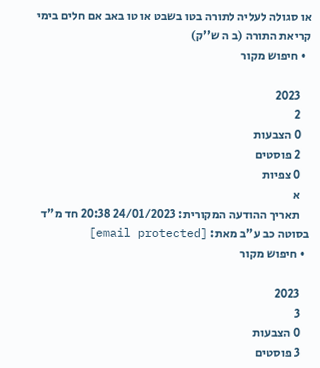או סגולה לעליה לתורה בטו בשבט או טו באב אם חלים בימי קריאת התורה (ב ה ש''ק)
  • חיפוש מקור

    2023
    2
    0 הצבעות
    2 פוסטים
    0 צפיות
    א
    תאריך ההודעה המקורית: 24/01/2023 20:38 חד מ"ד בסוטה כב ע"ב מאת: [email protected]
  • חיפוש מקור

    2023
    3
    0 הצבעות
    3 פוסטים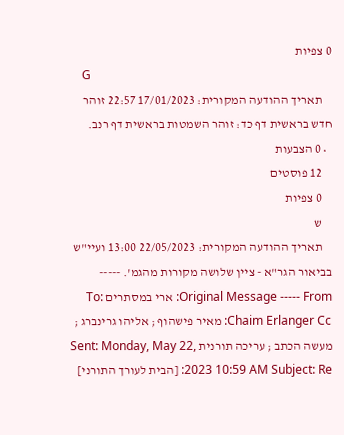0 צפיות
    G
    תאריך ההודעה המקורית: 17/01/2023 22:57 זוהר חדש בראשית דף כד: זוהר השמטות בראשית דף רנב.
  • 0 הצבעות
    12 פוסטים
    0 צפיות
    ש
    תאריך ההודעה המקורית: 22/05/2023 13:00 ועיי"ש בביאור הגר"א - ציין שלושה מקורות מהגמ'. ----- Original Message ----- From: ארי במסתרים To: Chaim Erlanger Cc: מאיר פישהוף ; אליהו גרינברג ; מעשה הכתב ; עריכה תורנית Sent: Monday, May 22, 2023 10:59 AM Subject: Re: [הבית לעורך התורני]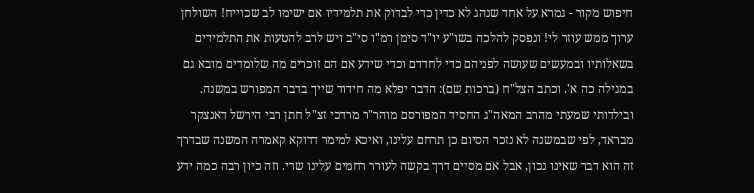חיפוש מקור - גמרא על אחד שנהג לא כדין כדי לבדוק את תלמידיו אם ישימו לב שכוייח! השולחן ערוך ממש עוזר לי! ונפסק להלכה בשו"ע יו"ד סימן רמ"ו סי"ב ויש לרב להטעות את התלמידים בשאלותיו ובמעשים שעושה לפניהם כדי לחדדם וכדי שידע אם הם זוכרים מה שלומדים מובא גם במגילה כה א'. וכתב הצל"ח (ברכות שם): הדבר יפלא מה חידוד שייך בדבר המפורש במשנה. ובילדותי שמעתי מהרב המאה"ג החסיד המפורסם מוהר"ר מרדכי זצ"ל חתן רבי הירשל דאנצקר מבראד, לפי שבמשנה לא נזכר הסיום כן תרחם עלינו, ואיכא למימר דדוקא קאמרה המשנה שבדרך זה הוא דבר שאינו נכון, אבל אם מסיים דרך בקשה לעורר רחמים עלינו שרי. וזה כיון רבה כמה ידע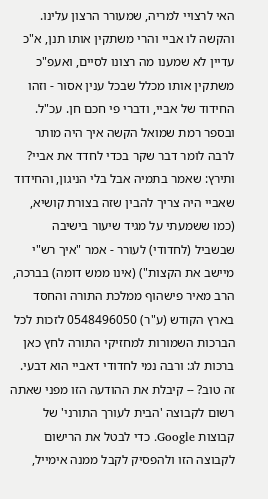האי לרצויי למריה, שמעורר הרצון עלינו. והקשה לו אביי והרי משתקין אותו תנן, א"כ עדיין לא שמענו מה רצונו לסיים, ואעפ"כ משתקין אותו מכלל שבכל ענין אסור - וזהו החידוד של אביי, ודברי פי חכם חן. עכ"ל. ובספר רמת שמואל הקשה איך היה מותר לרבה לומר דבר שקר בכדי לחדד את אביי? ותירץ: שאמר בתמיה אבל בלי הניגון, והחידוד שאביי היה צריך להבין שזה בצורת קושיא, (כמו ששמעתי על מגיד שיעור בישיבה שבשביל (לחדודי) לעורר - אמר "איך רש"י מיישב את הקצות") (אינו ממש דומה) בברכה, הרב מאיר פישהוף ממלכת התורה והחסד בארץ הקודש (ע"ר) 0548496050 לזכות לכל הברכות השמורות למחזיקי התורה לחץ כאן ברכות לג: ורבה נמי לחדודי דאביי הוא דבעי. זה טוב? -- קיבלת את ההודעה הזו מפני שאתה רשום לקבוצה 'הבית לעורך התורני' של קבוצות Google. כדי לבטל את הרישום לקבוצה הזו ולהפסיק לקבל ממנה אימייל,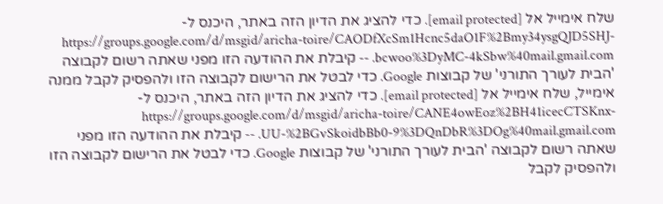שלח אימייל אל [email protected]. כדי להציג את הדיון הזה באתר, היכנס ל-https://groups.google.com/d/msgid/aricha-toire/CAODfXcSm1Hcnc5daO1F%2Bmy34ysgQJD5SHJ-bcwoo%3DyMC-4kSbw%40mail.gmail.com. -- קיבלת את ההודעה הזו מפני שאתה רשום לקבוצה 'הבית לעורך התורני' של קבוצות Google. כדי לבטל את הרישום לקבוצה הזו ולהפסיק לקבל ממנה אימייל, שלח אימייל אל [email protected]. כדי להציג את הדיון הזה באתר, היכנס ל-https://groups.google.com/d/msgid/aricha-toire/CANE4owEoz%2BH41icecCTSKnx-UU-%2BGvSkoidbBb0-9%3DQnDbR%3DOg%40mail.gmail.com. -- קיבלת את ההודעה הזו מפני שאתה רשום לקבוצה 'הבית לעורך התורני' של קבוצות Google. כדי לבטל את הרישום לקבוצה הזו ולהפסיק לקבל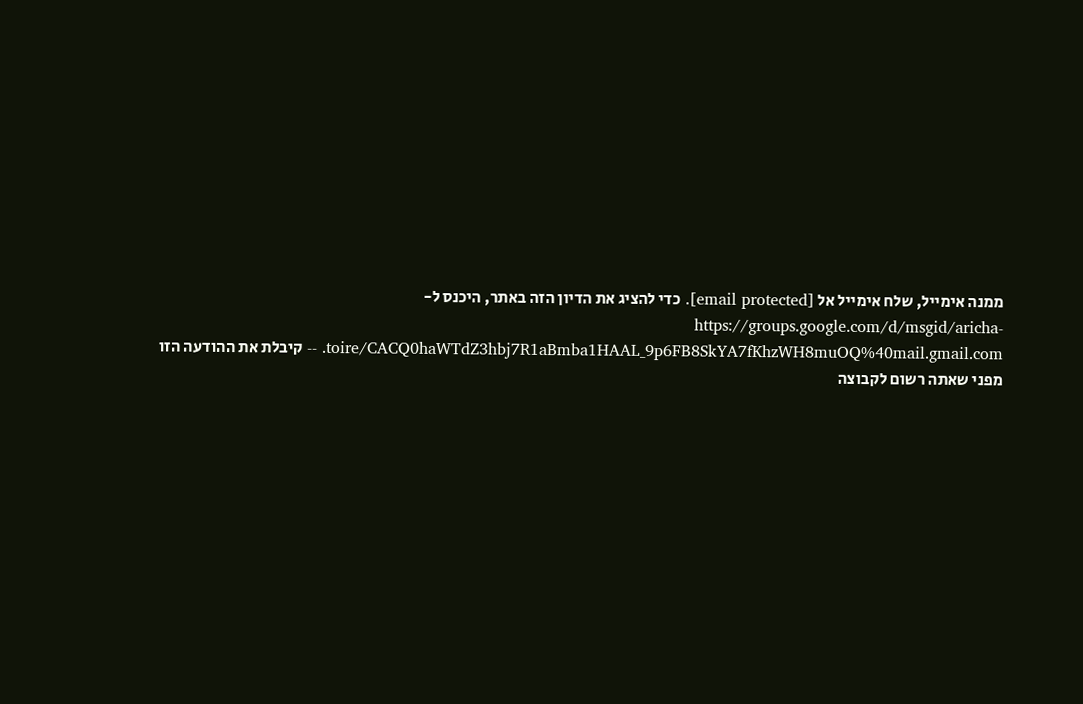ממנה אימייל, שלח אימייל אל [email protected]. כדי להציג את הדיון הזה באתר, היכנס ל-https://groups.google.com/d/msgid/aricha-toire/CACQ0haWTdZ3hbj7R1aBmba1HAAL_9p6FB8SkYA7fKhzWH8muOQ%40mail.gmail.com. -- קיבלת את ההודעה הזו מפני שאתה רשום לקבוצה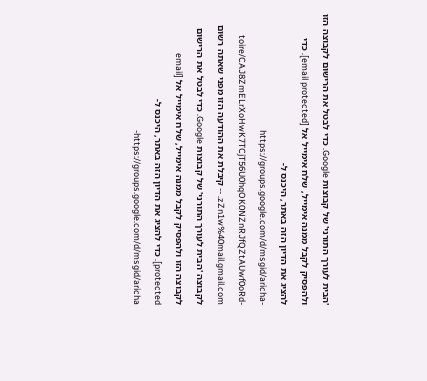'הבית לעורך התורני' של קבוצות Google. כדי לבטל את הרישום לקבוצה הזו ולהפסיק לקבל ממנה אימייל, שלח אימייל אל [email protected]. כדי להציג את הדיון הזה באתר, היכנס ל-https://groups.google.com/d/msgid/aricha-toire/CAJ8ZmELrXoHwK7TCjT56U0hqOK0NZnRJfQZtAUwf0oRd-zZn1w%40mail.gmail.com. -- קיבלת את ההודעה הזו מפני שאתה רשום לקבוצה 'הבית לעורך התורני' של קבוצות Google. כדי לבטל את הרישום לקבוצה הזו ולהפסיק לקבל ממנה אימייל, שלח אימייל אל [email protected]. כדי להציג את הדיון הזה באתר, היכנס ל-https://groups.google.com/d/msgid/aricha-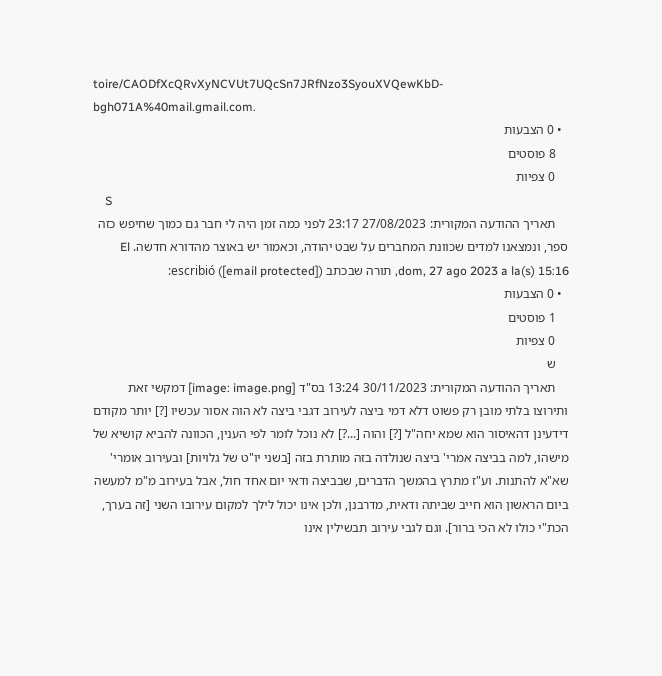toire/CAODfXcQRvXyNCVUt7UQcSn7JRfNzo3SyouXVQewKbD-bgh071A%40mail.gmail.com.
  • 0 הצבעות
    8 פוסטים
    0 צפיות
    S
    תאריך ההודעה המקורית: 27/08/2023 23:17 לפני כמה זמן היה לי חבר גם כמוך שחיפש כזה ספר, ונמצאנו למדים שכוונת המחברים על שבט יהודה, וכאמור יש באוצר מהדורא חדשה. El dom, 27 ago 2023 a la(s) 15:16, תורה שבכתב ([email protected]) escribió:
  • 0 הצבעות
    1 פוסטים
    0 צפיות
    ש
    תאריך ההודעה המקורית: 30/11/2023 13:24 בס"ד [image: image.png] דמקשי זאת ותירוצו בלתי מובן רק פשוט דלא דמי ביצה לעירוב דגבי ביצה לא הוה אסור עכשיו [?] יותר מקודם דידעינן דהאיסור הוא שמא יחה"ל [?] והוה [...?] לא נוכל לומר לפי הענין, הכוונה להביא קושיא של מישהו, למה בביצה אמרי' ביצה שנולדה בזה מותרת בזה [בשני יו"ט של גלויות] ובעירוב אומרי' שא"א להתנות. וע"ז מתרץ בהמשך הדברים, שבביצה ודאי יום אחד חול, אבל בעירוב מ"מ למעשה ביום הראשון הוא חייב שביתה ודאית, מדרבנן, ולכן אינו יכול לילך למקום עירובו השני [זה בערך, הכת"י כולו לא הכי ברור]. וגם לגבי עירוב תבשילין אינו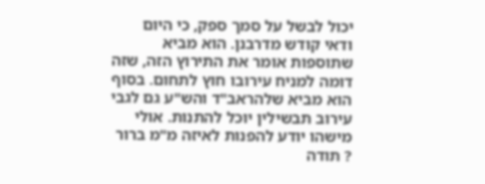יכול לבשל על סמך ספק, כי היום ודאי קודש מדרבנן. הוא מביא שתוספות אומר את התירוץ הזה, שזה דומה למניח עירובו חוץ לתחום. בסוף הוא מביא שלהראב"ד והש"ע גם לגבי עירוב תבשילין יוכל להתנות. אולי מישהו יודע להפנות לאיזה מ"מ ברור ? תודה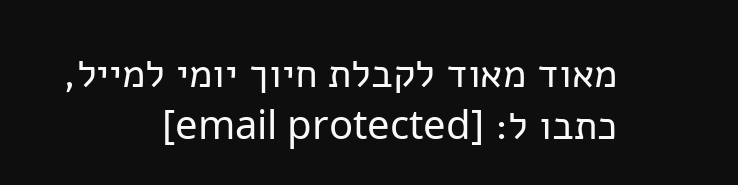מאוד מאוד לקבלת חיוך יומי למייל, כתבו ל: [email protected]